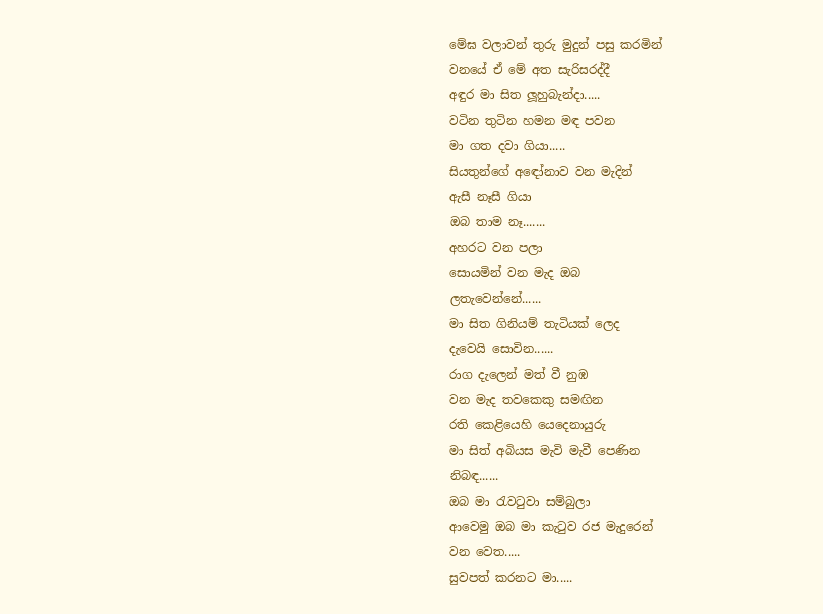මේඝ වලාවන් තුරු මුදුන් පසු කරමින්
වනයේ ඒ මේ අත සැරිසරද්දී
අඳුර මා සිත ලූහුබැන්දා.....
වටින තුටින හමන මඳ පවන
මා ගත දවා ගියා.....
සියතුන්ගේ අඳෝනාව වන මැදින්
ඇසී නෑසී ගියා
ඔබ තාම නෑ.......
අහරට වන පලා
සොයමින් වන මැද ඔබ
ලතැවෙන්නේ......
මා සිත ගිනියම් තැටියක් ලෙද
දැවෙයි සොවින......
රාග දැලෙන් මත් වී නුඹ
වන මැද තවකෙකු සමඟින
රති කෙළියෙහි යෙදෙනායුරු
මා සිත් අබියස මැවි මැවී පෙණින
නිබඳ......
ඔබ මා රැවටුවා සම්බුලා
ආවෙමු ඔබ මා කැටුව රජ මැදුරෙන්
වන වෙත.....
සුවපත් කරනට මා.....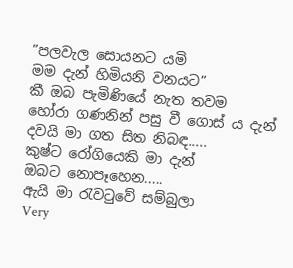”පලවැල සොයනට යමි
මම දැන් හිමියනි වනයට”
කී ඔබ පැමිණියේ නැත තවම
හෝරා ගණනින් පසු වී ගොස් ය දැන්
දවයි මා ගත සිත නිබඳ.....
කුෂ්ට රෝගියෙකි මා දැන්
ඔබට නොපෑහෙන.....
ඇයි මා රැවටුවේ සම්බුලා
Very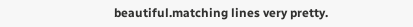beautiful.matching lines very pretty.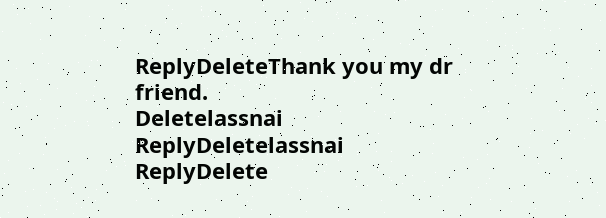ReplyDeleteThank you my dr friend.
Deletelassnai
ReplyDeletelassnai
ReplyDelete